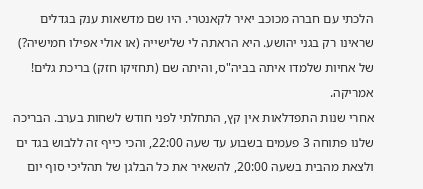הלכתי עם חברה מכוכב יאיר לקאנטרי. היו שם מדשאות ענק בגדלים שראינו רק בגני יהושע. היא הראתה לי שלישייה (או אולי אפילו חמישיה?) של אחיות שלמדו איתה בביה"ס, והיתה שם (תחזיקו חזק) בריכת גלים! אמריקה.
אחרי שנות התפדלאות אין קץ, התחלתי לפני חודש לשחות בערב. הבריכה שלנו פתוחה 3 פעמים בשבוע עד שעה 22:00, והכי כייף זה ללבוש בגד ים ולצאת מהבית בשעה 20:00, להשאיר את כל הבלגן של תהליכי סוף יום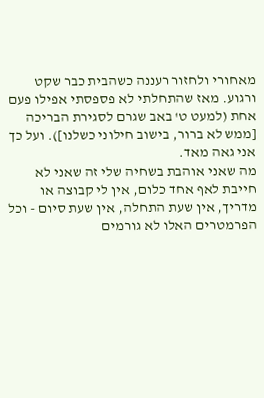מאחורי ולחזור רעננה כשהבית כבר שקט ורגוע. מאז שהתחלתי לא פספסתי אפילו פעם אחת (למעט ט' באב שגרם לסגירת הבריכה [ממש לא ברור, בישוב חילוני כשלנו]). ועל כך אני גאה מאד.
מה שאני אוהבת בשחיה שלי זה שאני לא חייבת לאף אחד כלום, אין לי קבוצה או מדריך, אין שעת התחלה, אין שעת סיום - וכל הפרמטרים האלו לא גורמים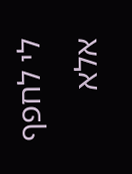לי לחפף אלא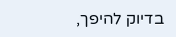בדיוק להיפך,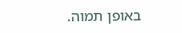באופן תמוה.